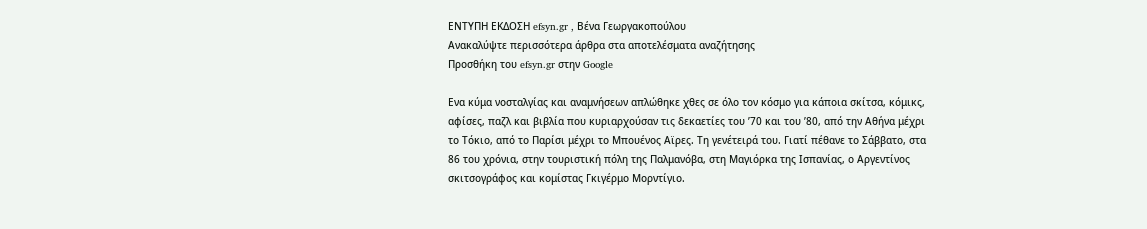ΕΝΤΥΠΗ ΕΚΔΟΣΗ efsyn.gr , Βένα Γεωργακοπούλου
Ανακαλύψτε περισσότερα άρθρα στα αποτελέσματα αναζήτησης
Προσθήκη του efsyn.gr στην Google

Ενα κύμα νοσταλγίας και αναμνήσεων απλώθηκε χθες σε όλο τον κόσμο για κάποια σκίτσα, κόμικς, αφίσες, παζλ και βιβλία που κυριαρχούσαν τις δεκαετίες του ’70 και του ’80, από την Αθήνα μέχρι το Τόκιο, από το Παρίσι μέχρι το Μπουένος Αϊρες. Τη γενέτειρά του. Γιατί πέθανε το Σάββατο, στα 86 του χρόνια, στην τουριστική πόλη της Παλμανόβα, στη Μαγιόρκα της Ισπανίας, ο Αργεντίνος σκιτσογράφος και κομίστας Γκιγέρμο Μορντίγιο.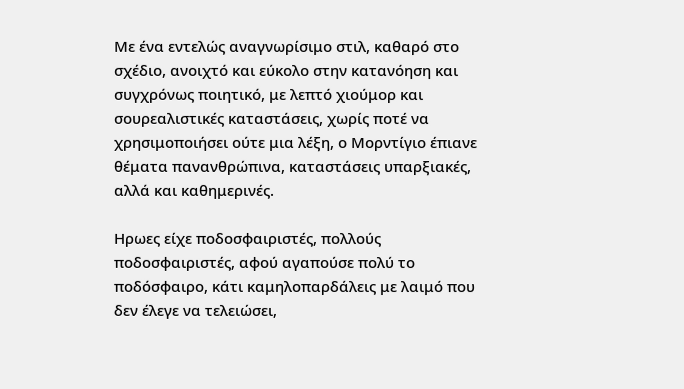Με ένα εντελώς αναγνωρίσιμο στιλ, καθαρό στο σχέδιο, ανοιχτό και εύκολο στην κατανόηση και συγχρόνως ποιητικό, με λεπτό χιούμορ και σουρεαλιστικές καταστάσεις, χωρίς ποτέ να χρησιμοποιήσει ούτε μια λέξη, ο Μορντίγιο έπιανε θέματα πανανθρώπινα, καταστάσεις υπαρξιακές, αλλά και καθημερινές.

Ηρωες είχε ποδοσφαιριστές, πολλούς ποδοσφαιριστές, αφού αγαπούσε πολύ το ποδόσφαιρο, κάτι καμηλοπαρδάλεις με λαιμό που δεν έλεγε να τελειώσει,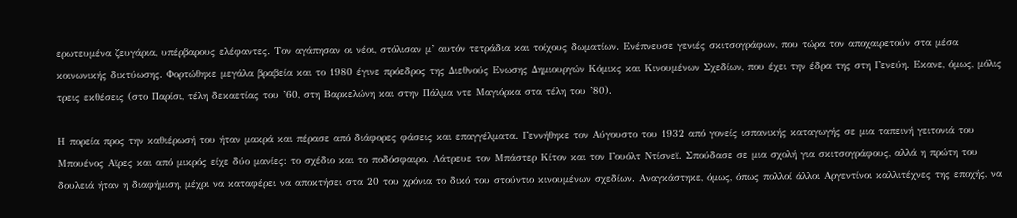ερωτευμένα ζευγάρια, υπέρβαρους ελέφαντες. Τον αγάπησαν οι νέοι, στόλισαν μ’ αυτόν τετράδια και τοίχους δωματίων. Ενέπνευσε γενιές σκιτσογράφων, που τώρα τον αποχαιρετούν στα μέσα κοινωνικής δικτύωσης. Φορτώθηκε μεγάλα βραβεία και το 1980 έγινε πρόεδρος της Διεθνούς Ενωσης Δημιουργών Κόμικς και Κινουμένων Σχεδίων, που έχει την έδρα της στη Γενεύη. Εκανε, όμως, μόλις τρεις εκθέσεις (στο Παρίσι, τέλη δεκαετίας του ’60, στη Βαρκελώνη και στην Πάλμα ντε Μαγιόρκα στα τέλη του ’80).

Η πορεία προς την καθιέρωσή του ήταν μακρά και πέρασε από διάφορες φάσεις και επαγγέλματα. Γεννήθηκε τον Αύγουστο του 1932 από γονείς ισπανικής καταγωγής σε μια ταπεινή γειτονιά του Μπουένος Αϊρες και από μικρός είχε δύο μανίες: το σχέδιο και το ποδόσφαιρο. Λάτρευε τον Μπάστερ Κίτον και τον Γουόλτ Ντίσνεϊ. Σπούδασε σε μια σχολή για σκιτσογράφους, αλλά η πρώτη του δουλειά ήταν η διαφήμιση, μέχρι να καταφέρει να αποκτήσει στα 20 του χρόνια το δικό του στούντιο κινουμένων σχεδίων. Αναγκάστηκε, όμως, όπως πολλοί άλλοι Αργεντίνοι καλλιτέχνες της εποχής, να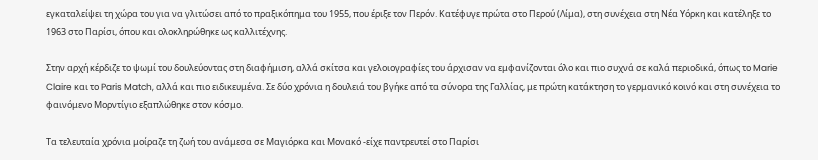εγκαταλείψει τη χώρα του για να γλιτώσει από το πραξικόπημα του 1955, που έριξε τον Περόν. Κατέφυγε πρώτα στο Περού (Λίμα), στη συνέχεια στη Νέα Υόρκη και κατέληξε το 1963 στο Παρίσι, όπου και ολοκληρώθηκε ως καλλιτέχνης.

Στην αρχή κέρδιζε το ψωμί του δουλεύοντας στη διαφήμιση, αλλά σκίτσα και γελοιογραφίες του άρχισαν να εμφανίζονται όλο και πιο συχνά σε καλά περιοδικά, όπως το Marie Claire και το Paris Match, αλλά και πιο ειδικευμένα. Σε δύο χρόνια η δουλειά του βγήκε από τα σύνορα της Γαλλίας, με πρώτη κατάκτηση το γερμανικό κοινό και στη συνέχεια το φαινόμενο Μορντίγιο εξαπλώθηκε στον κόσμο.

Τα τελευταία χρόνια μοίραζε τη ζωή του ανάμεσα σε Μαγιόρκα και Μονακό -είχε παντρευτεί στο Παρίσι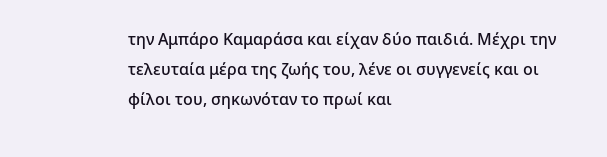την Αμπάρο Καμαράσα και είχαν δύο παιδιά. Μέχρι την τελευταία μέρα της ζωής του, λένε οι συγγενείς και οι φίλοι του, σηκωνόταν το πρωί και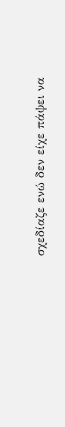σχεδίαζε ενώ δεν είχε πάψει να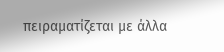πειραματίζεται με άλλα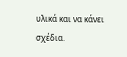υλικά και να κάνει σχέδια.